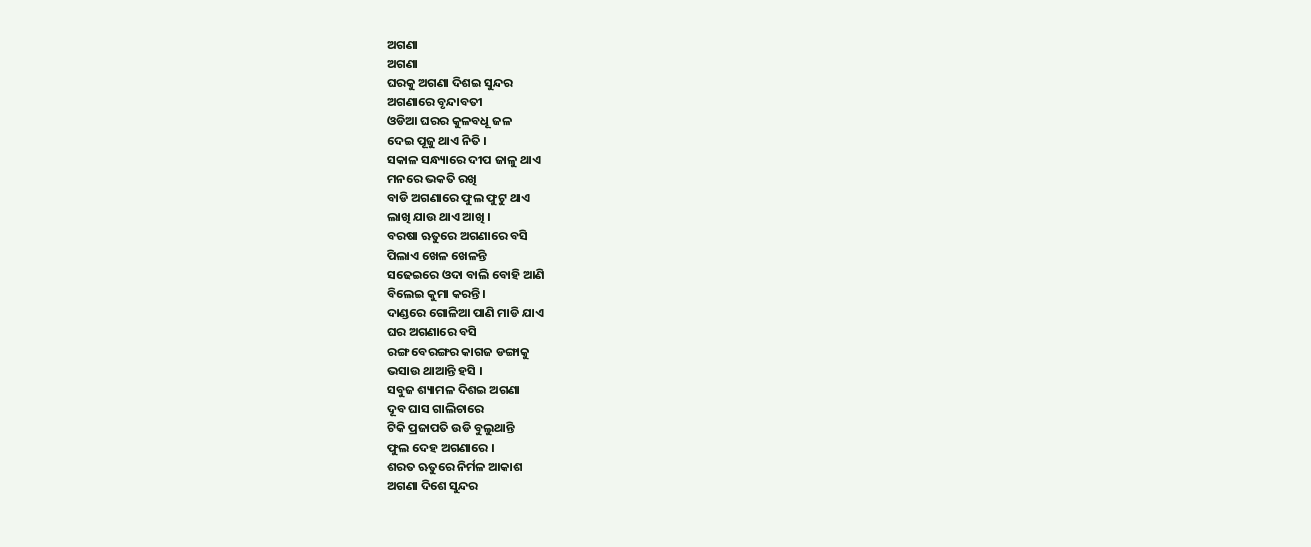ଅଗଣା
ଅଗଣା
ଘରକୁ ଅଗଣା ଦିଶଇ ସୁନ୍ଦର
ଅଗଣାରେ ବୃନ୍ଦାବତୀ
ଓଡିଆ ଘରର କୁଳବଧୂ ଜଳ
ଦେଇ ପୂଜୁ ଥାଏ ନିତି ।
ସକାଳ ସନ୍ଧ୍ୟାରେ ଦୀପ ଜାଳୁ ଥାଏ
ମନରେ ଭକତି ରଖି
ବାଡି ଅଗଣାରେ ଫୁଲ ଫୁଟୁ ଥାଏ
ଲାଖି ଯାଉ ଥାଏ ଆଖି ।
ବରଷା ଋତୁରେ ଅଗଣାରେ ବସି
ପିଲାଏ ଖେଳ ଖେଳନ୍ତି
ସଢେଇରେ ଓଦା ବାଲି ବୋହି ଆଣି
ବିଲେଇ କୁମା କରନ୍ତି ।
ଦାଣ୍ଡରେ ଗୋଳିଆ ପାଣି ମାଡି ଯାଏ
ଘର ଅଗଣାରେ ବସି
ରଙ୍ଗ ବେରଙ୍ଗର କାଗଜ ଡଙ୍ଗାକୁ
ଭସାଉ ଥାଆନ୍ତି ହସି ।
ସବୁଜ ଶ୍ୟାମଳ ଦିଶଇ ଅଗଣା
ଦୂବ ଘାସ ଗାଲିଚାରେ
ଟିକି ପ୍ରଜାପତି ଉଡି ବୁଲୁଥାନ୍ତି
ଫୁଲ ଦେହ ଅଗଣାରେ ।
ଶରତ ଋତୁରେ ନିର୍ମଳ ଆକାଶ
ଅଗଣା ଦିଶେ ସୁନ୍ଦର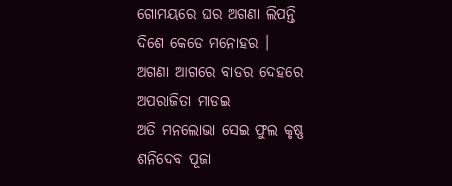ଗୋମୟରେ ଘର ଅଗଣା ଲିପନ୍ତି
ଦିଶେ କେଡେ ମନୋହର ।
ଅଗଣା ଆଗରେ ବାଡର ଦେହରେ
ଅପରାଜିତା ମାଡଇ
ଅତି ମନଲୋଭା ସେଇ ଫୁଲ କୃଷ୍ଣ
ଶନିଦେବ ପୂଜା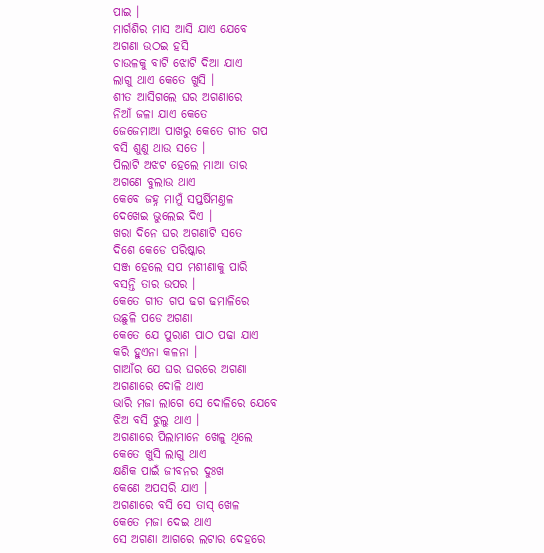ପାଇ ।
ମାର୍ଗଶିର ମାସ ଆସି ଯାଏ ଯେବେ
ଅଗଣା ଉଠଇ ହସି
ଚାଉଳକୁ ବାଟି ଝୋଟି ଦିଆ ଯାଏ
ଲାଗୁ ଥାଏ କେତେ ଖୁସି ।
ଶୀତ ଆସିଗଲେ ଘର ଅଗଣାରେ
ନିଆଁ ଜଳା ଯାଏ କେତେ
ଜେଜେମାଆ ପାଖରୁ କେତେ ଗୀତ ଗପ
ବସି ଶୁଣୁ ଥାଉ ସତେ ।
ପିଲାଟି ଅଝଟ ହେଲେ ମାଆ ତାର
ଅଗଣେ ବୁଲାଉ ଥାଏ
କେବେ ଜହ୍ନ ମାମୁଁ ସପ୍ତର୍ଷିମଣ୍ତଳ
ଦେଖେଇ ଭୁଲେଇ ଦିଏ ।
ଖରା ଦିନେ ଘର ଅଗଣାଟି ସତେ
ଦିଶେ କେଡେ ପରିଷ୍କାର
ସଞ୍ଜ ହେଲେ ସପ ମଶୀଣାକୁ ପାରି
ବସନ୍ତି ତାର ଉପର ।
କେତେ ଗୀତ ଗପ ଢଗ ଢମାଳିରେ
ଉଛୁଳି ପଡେ ଅଗଣା
କେତେ ଯେ ପୁରାଣ ପାଠ ପଢା ଯାଏ
କରି ହୁଏନା କଳନା ।
ଗାଆଁର ଯେ ଘର ଘରରେ ଅଗଣା
ଅଗଣାରେ ଦୋଳି ଥାଏ
ଭାରି ମଜା ଲାଗେ ସେ ଦୋଳିରେ ଯେବେ
ଝିଅ ବସି ଝୁଲୁ ଥାଏ ।
ଅଗଣାରେ ପିଲାମାନେ ଖେଳୁ ଥିଲେ
କେତେ ଖୁସି ଲାଗୁ ଥାଏ
କ୍ଷଣିକ ପାଇଁ ଜୀବନର ଦୁଃଖ
କେଣେ ଅପସରି ଯାଏ ।
ଅଗଣାରେ ବସି ସେ ତାସ୍ ଖେଳ
କେତେ ମଜା ଦେଇ ଥାଏ
ସେ ଅଗଣା ଆଗରେ ଲଟାର ଦେହରେ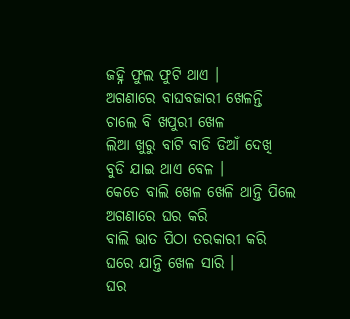ଜହ୍ନି ଫୁଲ ଫୁଟି ଥାଏ ।
ଅଗଣାରେ ବାଘବଜାରୀ ଖେଳନ୍ତି
ଚାଲେ ବି ଖପୁରୀ ଖେଳ
ଲିଆ ଖୁରୁ ବାଟି ବାଡି ଡିଆଁ ଦେଖି
ବୁଡି ଯାଇ ଥାଏ ବେଳ ।
କେତେ ବାଲି ଖେଳ ଖେଳି ଥାନ୍ତି ପିଲେ
ଅଗଣାରେ ଘର କରି
ବାଲି ଭାତ ପିଠା ତରକାରୀ କରି
ଘରେ ଯାନ୍ତି ଖେଳ ସାରି ।
ଘର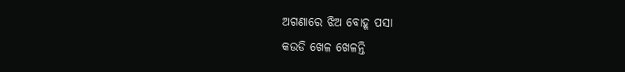ଅଗଣାରେ ଝିଅ ବୋହୂ ପସା
କଉଡି ଖେଳ ଖେଳନ୍ତି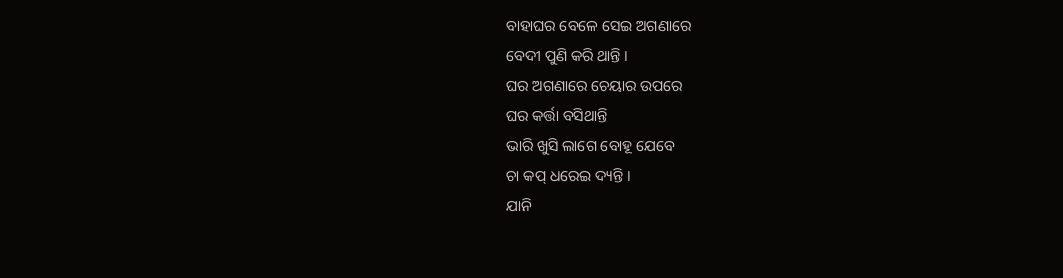ବାହାଘର ବେଳେ ସେଇ ଅଗଣାରେ
ବେଦୀ ପୁଣି କରି ଥାନ୍ତି ।
ଘର ଅଗଣାରେ ଚେୟାର ଉପରେ
ଘର କର୍ତ୍ତା ବସିଥାନ୍ତି
ଭାରି ଖୁସି ଲାଗେ ବୋହୂ ଯେବେ
ଚା କପ୍ ଧରେଇ ଦ୍ୟନ୍ତି ।
ଯାନି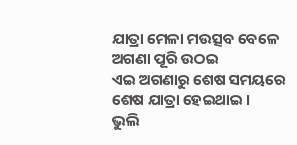ଯାତ୍ରା ମେଳା ମଉତ୍ସବ ବେଳେ
ଅଗଣା ପୂରି ଉଠଇ
ଏଇ ଅଗଣାରୁ ଶେଷ ସମୟରେ
ଶେଷ ଯାତ୍ରା ହେଇଥାଇ ।
ଭୁଲି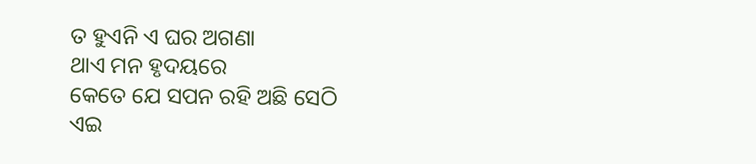ତ ହୁଏନି ଏ ଘର ଅଗଣା
ଥାଏ ମନ ହୃଦୟରେ
କେତେ ଯେ ସପନ ରହି ଅଛି ସେଠି
ଏଇ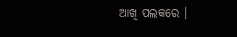ଆଖି ପଲକରେ ।